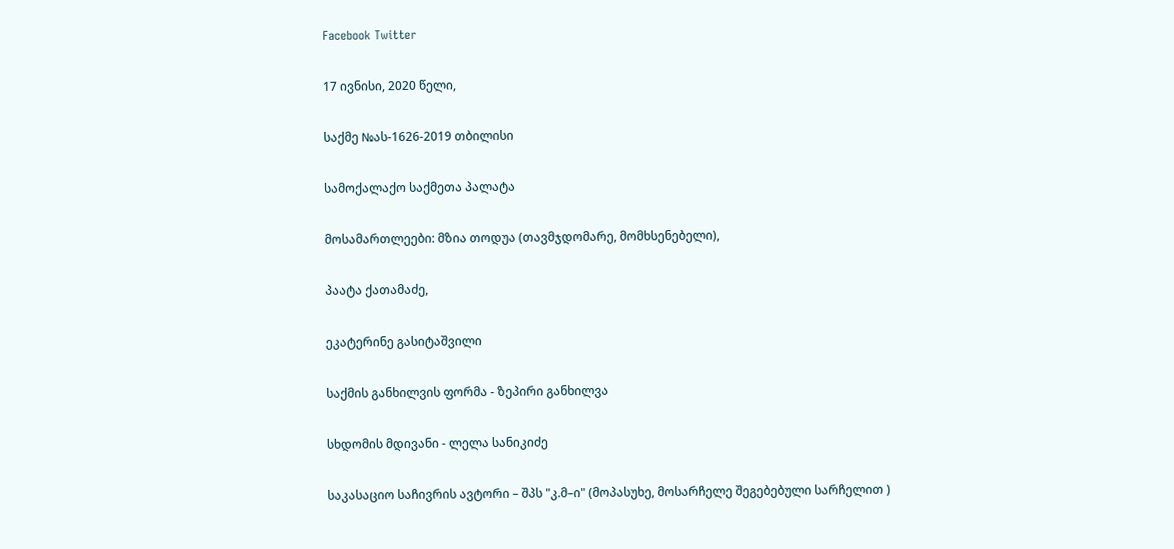Facebook Twitter

17 ივნისი, 2020 წელი,

საქმე №ას-1626-2019 თბილისი

სამოქალაქო საქმეთა პალატა

მოსამართლეები: მზია თოდუა (თავმჯდომარე, მომხსენებელი),

პაატა ქათამაძე,

ეკატერინე გასიტაშვილი

საქმის განხილვის ფორმა - ზეპირი განხილვა

სხდომის მდივანი - ლელა სანიკიძე

საკასაციო საჩივრის ავტორი – შპს "კ.მ–ი" (მოპასუხე, მოსარჩელე შეგებებული სარჩელით )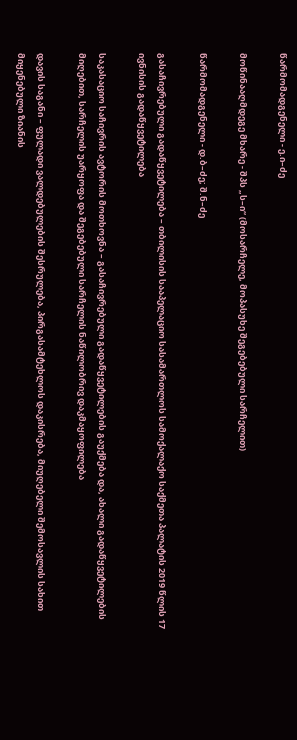წარმომადგენელი - ე.ი–ძე

მოწინააღმდეგე მხარე - შპს „ს–ი“ (მოსარჩელე, მოპასუხე შეგებებული სარჩელით)

წარმომადგენელი - დ.ბ–ძე; შ.ნ–ძე

გასაჩივრებული გადაწყვეტილება – თბილისის სააპელაციო სასამართლოს სამოქალაქო საქმეთა პალატის 2019 წლის 17 ივნისის გადაწყვეტილება

საკასაციო საჩივრის ავტორის მოთხოვნა – გასაჩივრებული გადაწყვეტილების გაუქმება და, ახალი გადაწყვეტილების მიღებით, სარჩელის უარყოფა და შეგებებული სარჩელის ნაწილობრივ დაკმაყოფილება

დავის საგანი – ფულადი ვალდებულების შესრულება, პირგასამტეხლოს დაკისრება, მიუღებელი შემოსავლის სახით მიყენებული ზიანის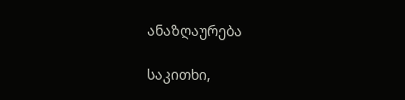ანაზღაურება

საკითხი,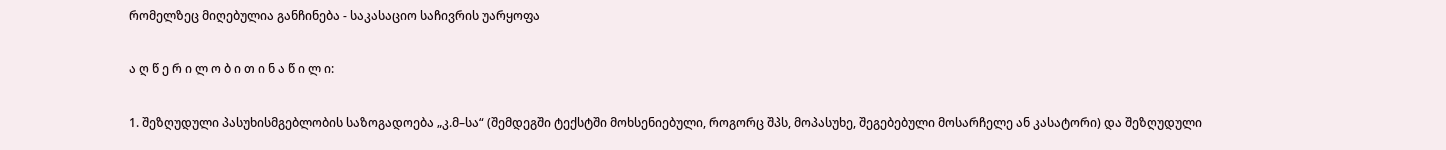რომელზეც მიღებულია განჩინება - საკასაციო საჩივრის უარყოფა

ა ღ წ ე რ ი ლ ო ბ ი თ ი ნ ა წ ი ლ ი:

1. შეზღუდული პასუხისმგებლობის საზოგადოება „კ.მ–სა“ (შემდეგში ტექსტში მოხსენიებული, როგორც შპს, მოპასუხე, შეგებებული მოსარჩელე ან კასატორი) და შეზღუდული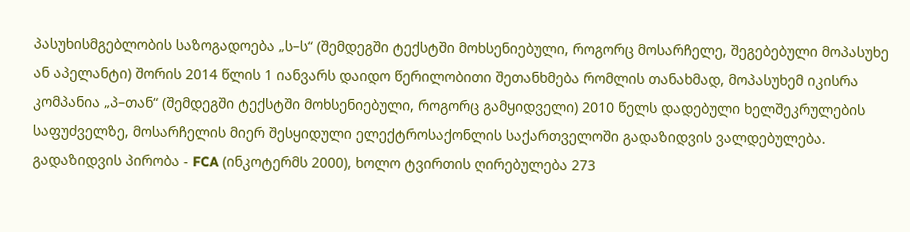პასუხისმგებლობის საზოგადოება „ს–ს“ (შემდეგში ტექსტში მოხსენიებული, როგორც მოსარჩელე, შეგებებული მოპასუხე ან აპელანტი) შორის 2014 წლის 1 იანვარს დაიდო წერილობითი შეთანხმება რომლის თანახმად, მოპასუხემ იკისრა კომპანია „პ–თან“ (შემდეგში ტექსტში მოხსენიებული, როგორც გამყიდველი) 2010 წელს დადებული ხელშეკრულების საფუძველზე, მოსარჩელის მიერ შესყიდული ელექტროსაქონლის საქართველოში გადაზიდვის ვალდებულება. გადაზიდვის პირობა - FCA (ინკოტერმს 2000), ხოლო ტვირთის ღირებულება 273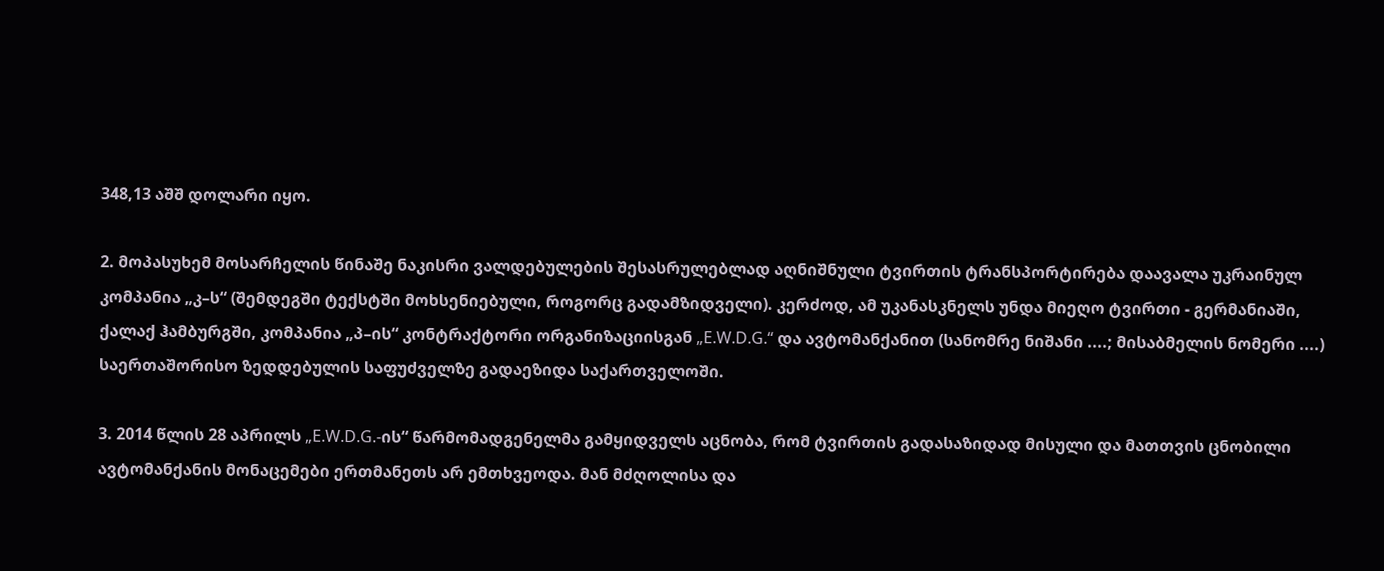348,13 აშშ დოლარი იყო.

2. მოპასუხემ მოსარჩელის წინაშე ნაკისრი ვალდებულების შესასრულებლად აღნიშნული ტვირთის ტრანსპორტირება დაავალა უკრაინულ კომპანია „კ–ს“ (შემდეგში ტექსტში მოხსენიებული, როგორც გადამზიდველი). კერძოდ, ამ უკანასკნელს უნდა მიეღო ტვირთი - გერმანიაში, ქალაქ ჰამბურგში, კომპანია „პ–ის“ კონტრაქტორი ორგანიზაციისგან „E.W.D.G.“ და ავტომანქანით (სანომრე ნიშანი ....; მისაბმელის ნომერი ....) საერთაშორისო ზედდებულის საფუძველზე გადაეზიდა საქართველოში.

3. 2014 წლის 28 აპრილს „E.W.D.G.-ის“ წარმომადგენელმა გამყიდველს აცნობა, რომ ტვირთის გადასაზიდად მისული და მათთვის ცნობილი ავტომანქანის მონაცემები ერთმანეთს არ ემთხვეოდა. მან მძღოლისა და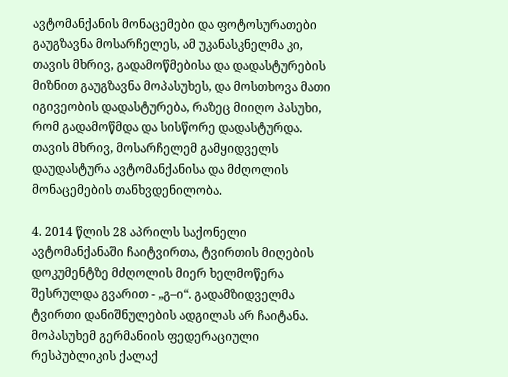ავტომანქანის მონაცემები და ფოტოსურათები გაუგზავნა მოსარჩელეს, ამ უკანასკნელმა კი, თავის მხრივ, გადამოწმებისა და დადასტურების მიზნით გაუგზავნა მოპასუხეს, და მოსთხოვა მათი იგივეობის დადასტურება, რაზეც მიიღო პასუხი, რომ გადამოწმდა და სისწორე დადასტურდა. თავის მხრივ, მოსარჩელემ გამყიდველს დაუდასტურა ავტომანქანისა და მძღოლის მონაცემების თანხვდენილობა.

4. 2014 წლის 28 აპრილს საქონელი ავტომანქანაში ჩაიტვირთა, ტვირთის მიღების დოკუმენტზე მძღოლის მიერ ხელმოწერა შესრულდა გვარით - „გ–ი“. გადამზიდველმა ტვირთი დანიშნულების ადგილას არ ჩაიტანა. მოპასუხემ გერმანიის ფედერაციული რესპუბლიკის ქალაქ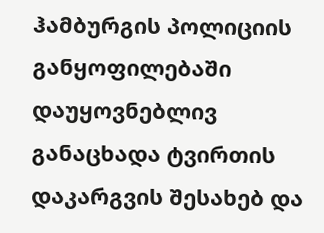ჰამბურგის პოლიციის განყოფილებაში დაუყოვნებლივ განაცხადა ტვირთის დაკარგვის შესახებ და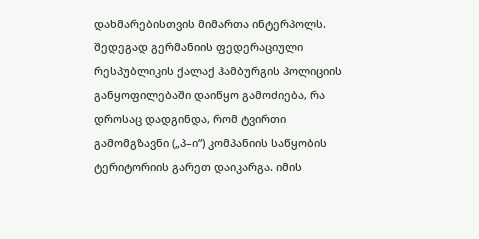დახმარებისთვის მიმართა ინტერპოლს. შედეგად გერმანიის ფედერაციული რესპუბლიკის ქალაქ ჰამბურგის პოლიციის განყოფილებაში დაიწყო გამოძიება, რა დროსაც დადგინდა, რომ ტვირთი გამომგზავნი („პ–ი“) კომპანიის საწყობის ტერიტორიის გარეთ დაიკარგა. იმის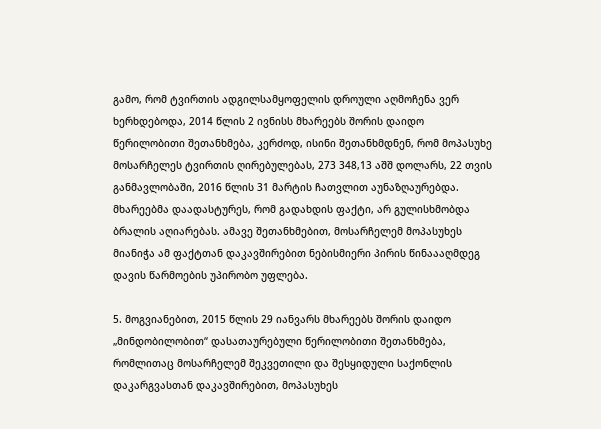გამო, რომ ტვირთის ადგილსამყოფელის დროული აღმოჩენა ვერ ხერხდებოდა, 2014 წლის 2 ივნისს მხარეებს შორის დაიდო წერილობითი შეთანხმება, კერძოდ, ისინი შეთანხმდნენ, რომ მოპასუხე მოსარჩელეს ტვირთის ღირებულებას, 273 348,13 აშშ დოლარს, 22 თვის განმავლობაში, 2016 წლის 31 მარტის ჩათვლით აუნაზღაურებდა. მხარეებმა დაადასტურეს, რომ გადახდის ფაქტი, არ გულისხმობდა ბრალის აღიარებას. ამავე შეთანხმებით, მოსარჩელემ მოპასუხეს მიანიჭა ამ ფაქტთან დაკავშირებით ნებისმიერი პირის წინაააღმდეგ დავის წარმოების უპირობო უფლება.

5. მოგვიანებით, 2015 წლის 29 იანვარს მხარეებს შორის დაიდო „მინდობილობით“ დასათაურებული წერილობითი შეთანხმება, რომლითაც მოსარჩელემ შეკვეთილი და შესყიდული საქონლის დაკარგვასთან დაკავშირებით, მოპასუხეს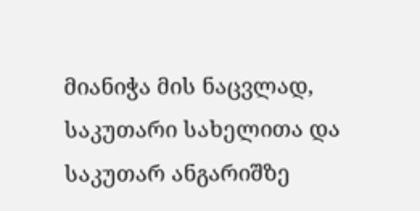მიანიჭა მის ნაცვლად, საკუთარი სახელითა და საკუთარ ანგარიშზე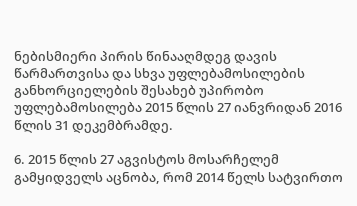ნებისმიერი პირის წინააღმდეგ დავის წარმართვისა და სხვა უფლებამოსილების განხორციელების შესახებ უპირობო უფლებამოსილება 2015 წლის 27 იანვრიდან 2016 წლის 31 დეკემბრამდე.

6. 2015 წლის 27 აგვისტოს მოსარჩელემ გამყიდველს აცნობა, რომ 2014 წელს სატვირთო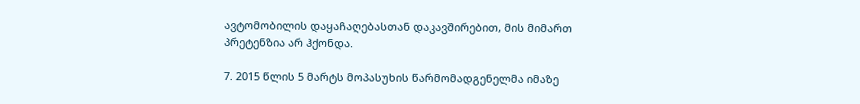ავტომობილის დაყაჩაღებასთან დაკავშირებით, მის მიმართ პრეტენზია არ ჰქონდა.

7. 2015 წლის 5 მარტს მოპასუხის წარმომადგენელმა იმაზე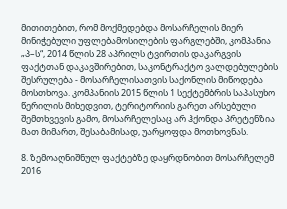მითითებით, რომ მოქმედებდა მოსარჩელის მიერ მინიჭებული უფლებამოსილების ფარგლებში, კომპანია „პ–ს“, 2014 წლის 28 აპრილს ტვირთის დაკარგვის ფაქტთან დაკავშირებით, საკონტრაქტო ვალდებულების შესრულება - მოსარჩელისათვის საქონლის მიწოდება მოსთხოვა. კომპანიის 2015 წლის 1 სექტემბრის საპასუხო წერილის მიხედვით, ტერიტორიის გარეთ არსებული შემთხვევის გამო, მოსარჩელესაც არ ჰქონდა პრეტენზია მათ მიმართ, შესაბამისად, უარყოფდა მოთხოვნას.

8. ზემოაღნიშნულ ფაქტებზე დაყრდნობით მოსარჩელემ 2016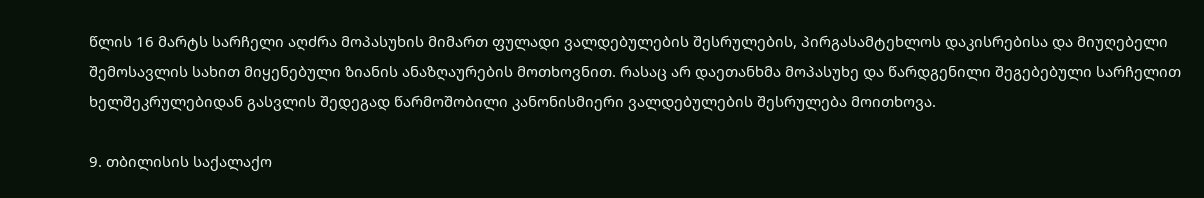წლის 16 მარტს სარჩელი აღძრა მოპასუხის მიმართ ფულადი ვალდებულების შესრულების, პირგასამტეხლოს დაკისრებისა და მიუღებელი შემოსავლის სახით მიყენებული ზიანის ანაზღაურების მოთხოვნით. რასაც არ დაეთანხმა მოპასუხე და წარდგენილი შეგებებული სარჩელით ხელშეკრულებიდან გასვლის შედეგად წარმოშობილი კანონისმიერი ვალდებულების შესრულება მოითხოვა.

9. თბილისის საქალაქო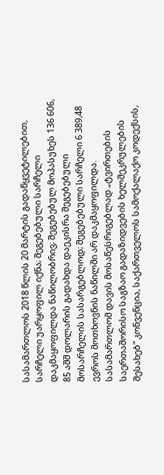სასამართლოს 2018 წლის 20 მარტის გადაწყვეტილებით, სარჩელი უარყოფილ იქნა; შეგებებული სარჩელი დაკმაყოფილდა ნაწილობრივ; შეგებებულ მოპასუხეს 136 606, 85 აშშ დოლარის გადახდა დაეკისრა შეგებებული მოსარჩელის სასარგებლოდ; შეგებებული სარჩელი 6 389,48 ევროს მოთხოვნის ნაწილში არ დაკმაყოფილდა. სასამართლომ დავის მოსაწესრიგებლად „ტვირთების საერთაშორისო საგზაო გადაზიდვების ხელშეკრულების შესახებ“ კონვენცია, საქართველოს სამოქალაქო კოდექსის,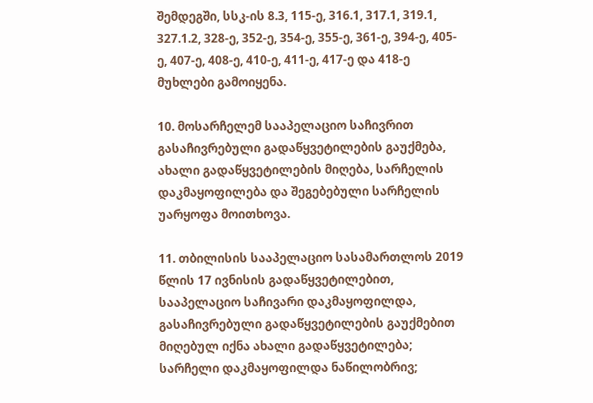შემდეგში, სსკ-ის 8.3, 115-ე, 316.1, 317.1, 319.1, 327.1.2, 328-ე, 352-ე, 354-ე, 355-ე, 361-ე, 394-ე, 405-ე, 407-ე, 408-ე, 410-ე, 411-ე, 417-ე და 418-ე მუხლები გამოიყენა.

10. მოსარჩელემ სააპელაციო საჩივრით გასაჩივრებული გადაწყვეტილების გაუქმება, ახალი გადაწყვეტილების მიღება, სარჩელის დაკმაყოფილება და შეგებებული სარჩელის უარყოფა მოითხოვა.

11. თბილისის სააპელაციო სასამართლოს 2019 წლის 17 ივნისის გადაწყვეტილებით, სააპელაციო საჩივარი დაკმაყოფილდა, გასაჩივრებული გადაწყვეტილების გაუქმებით მიღებულ იქნა ახალი გადაწყვეტილება; სარჩელი დაკმაყოფილდა ნაწილობრივ;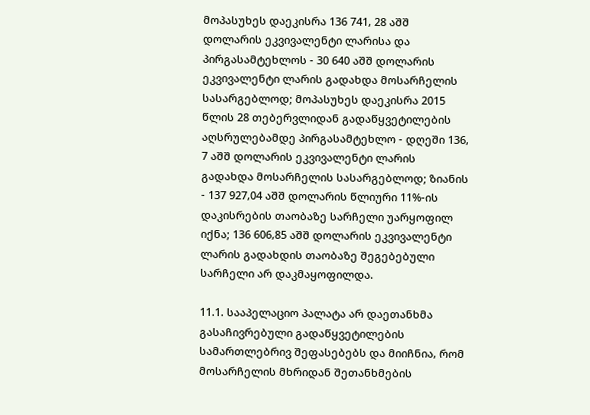მოპასუხეს დაეკისრა 136 741, 28 აშშ დოლარის ეკვივალენტი ლარისა და პირგასამტეხლოს - 30 640 აშშ დოლარის ეკვივალენტი ლარის გადახდა მოსარჩელის სასარგებლოდ; მოპასუხეს დაეკისრა 2015 წლის 28 თებერვლიდან გადაწყვეტილების აღსრულებამდე პირგასამტეხლო - დღეში 136, 7 აშშ დოლარის ეკვივალენტი ლარის გადახდა მოსარჩელის სასარგებლოდ; ზიანის - 137 927,04 აშშ დოლარის წლიური 11%-ის დაკისრების თაობაზე სარჩელი უარყოფილ იქნა; 136 606,85 აშშ დოლარის ეკვივალენტი ლარის გადახდის თაობაზე შეგებებული სარჩელი არ დაკმაყოფილდა.

11.1. სააპელაციო პალატა არ დაეთანხმა გასაჩივრებული გადაწყვეტილების სამართლებრივ შეფასებებს და მიიჩნია, რომ მოსარჩელის მხრიდან შეთანხმების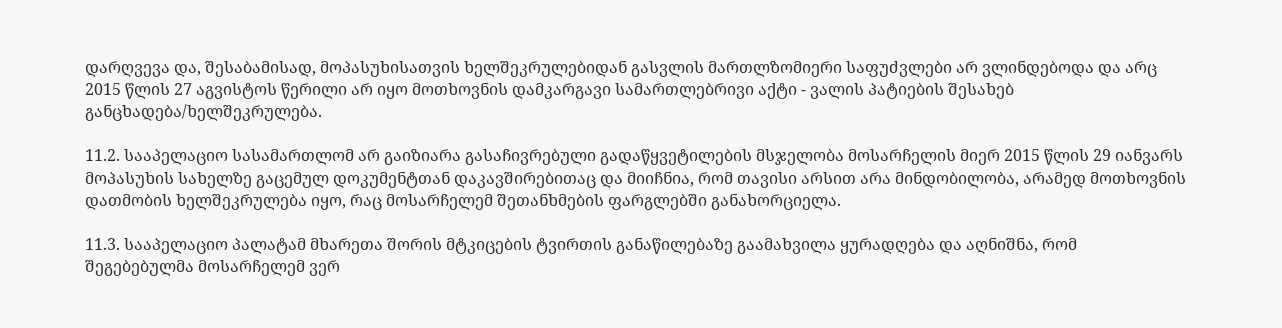დარღვევა და, შესაბამისად, მოპასუხისათვის ხელშეკრულებიდან გასვლის მართლზომიერი საფუძვლები არ ვლინდებოდა და არც 2015 წლის 27 აგვისტოს წერილი არ იყო მოთხოვნის დამკარგავი სამართლებრივი აქტი - ვალის პატიების შესახებ განცხადება/ხელშეკრულება.

11.2. სააპელაციო სასამართლომ არ გაიზიარა გასაჩივრებული გადაწყვეტილების მსჯელობა მოსარჩელის მიერ 2015 წლის 29 იანვარს მოპასუხის სახელზე გაცემულ დოკუმენტთან დაკავშირებითაც და მიიჩნია, რომ თავისი არსით არა მინდობილობა, არამედ მოთხოვნის დათმობის ხელშეკრულება იყო, რაც მოსარჩელემ შეთანხმების ფარგლებში განახორციელა.

11.3. სააპელაციო პალატამ მხარეთა შორის მტკიცების ტვირთის განაწილებაზე გაამახვილა ყურადღება და აღნიშნა, რომ შეგებებულმა მოსარჩელემ ვერ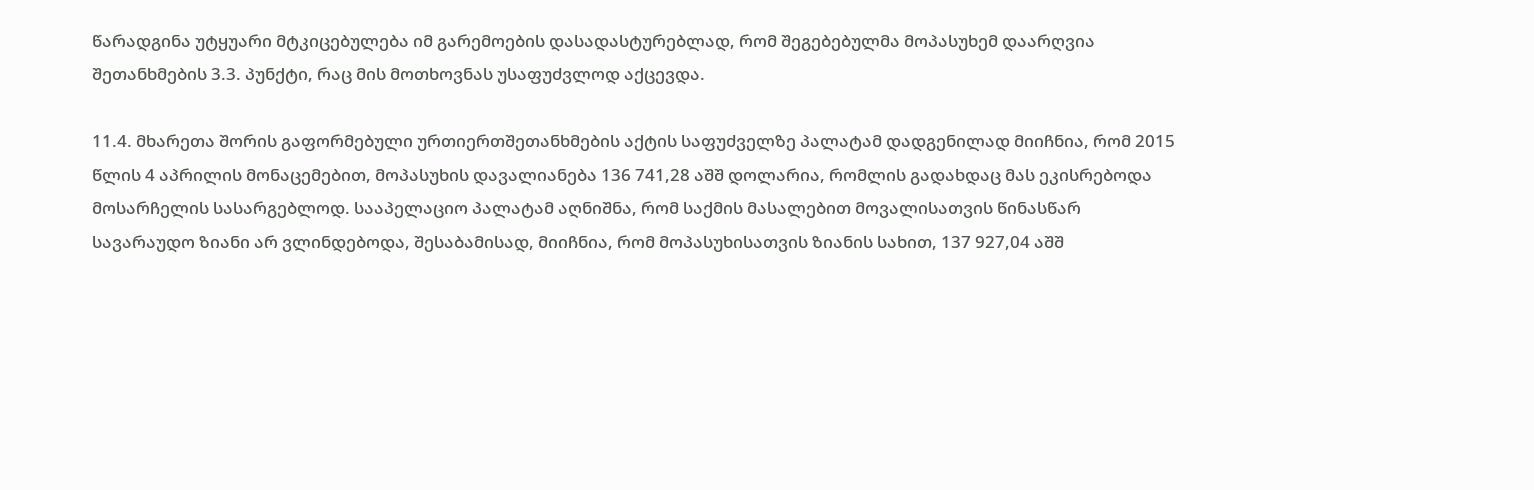წარადგინა უტყუარი მტკიცებულება იმ გარემოების დასადასტურებლად, რომ შეგებებულმა მოპასუხემ დაარღვია შეთანხმების 3.3. პუნქტი, რაც მის მოთხოვნას უსაფუძვლოდ აქცევდა.

11.4. მხარეთა შორის გაფორმებული ურთიერთშეთანხმების აქტის საფუძველზე პალატამ დადგენილად მიიჩნია, რომ 2015 წლის 4 აპრილის მონაცემებით, მოპასუხის დავალიანება 136 741,28 აშშ დოლარია, რომლის გადახდაც მას ეკისრებოდა მოსარჩელის სასარგებლოდ. სააპელაციო პალატამ აღნიშნა, რომ საქმის მასალებით მოვალისათვის წინასწარ სავარაუდო ზიანი არ ვლინდებოდა, შესაბამისად, მიიჩნია, რომ მოპასუხისათვის ზიანის სახით, 137 927,04 აშშ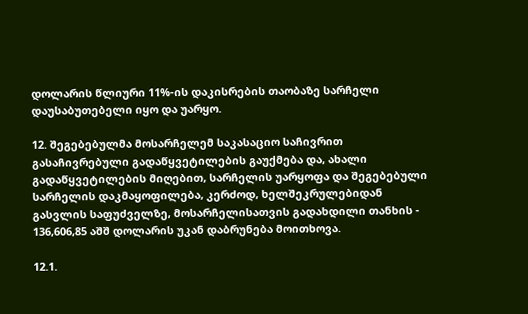დოლარის წლიური 11%-ის დაკისრების თაობაზე სარჩელი დაუსაბუთებელი იყო და უარყო.

12. შეგებებულმა მოსარჩელემ საკასაციო საჩივრით გასაჩივრებული გადაწყვეტილების გაუქმება და, ახალი გადაწყვეტილების მიღებით, სარჩელის უარყოფა და შეგებებული სარჩელის დაკმაყოფილება, კერძოდ, ხელშეკრულებიდან გასვლის საფუძველზე, მოსარჩელისათვის გადახდილი თანხის - 136,606,85 აშშ დოლარის უკან დაბრუნება მოითხოვა.

12.1.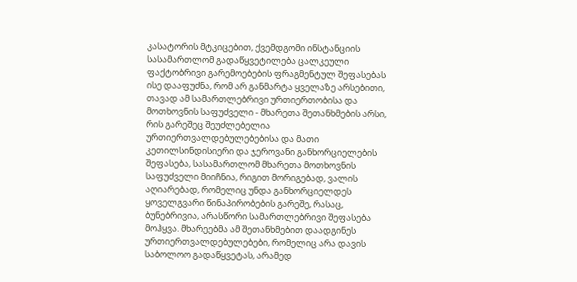კასატორის მტკიცებით, ქვემდგომი ინსტანციის სასამართლომ გადაწყვეტილება ცალკეული ფაქტობრივი გარემოებების ფრაგმენტულ შეფასებას ისე დააფუძნა, რომ არ განმარტა ყველაზე არსებითი, თავად ამ სამართლებრივი ურთიერთობისა და მოთხოვნის საფუძველი - მხარეთა შეთანხმების არსი, რის გარეშეც შეუძლებელია ურთიერთვალდებულებებისა და მათი კეთილსინდისიერი და ჯეროვანი განხორციელების შეფასება, სასამართლომ მხარეთა მოთხოვნის საფუძველი მიიჩნია, რიგით მორიგებად, ვალის აღიარებად, რომელიც უნდა განხორციელდეს ყოველგვარი წინაპირობების გარეშე, რასაც, ბუნებრივია, არასწორი სამართლებრივი შეფასება მოჰყვა. მხარეებმა ამ შეთანხმებით დაადგინეს ურთიერთვალდებულებები, რომელიც არა დავის საბოლოო გადაწყვეტას, არამედ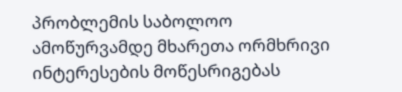პრობლემის საბოლოო ამოწურვამდე მხარეთა ორმხრივი ინტერესების მოწესრიგებას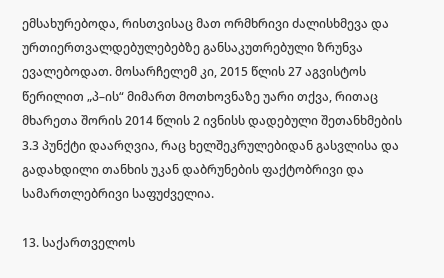ემსახურებოდა, რისთვისაც მათ ორმხრივი ძალისხმევა და ურთიერთვალდებულებებზე განსაკუთრებული ზრუნვა ევალებოდათ. მოსარჩელემ კი, 2015 წლის 27 აგვისტოს წერილით „პ–ის“ მიმართ მოთხოვნაზე უარი თქვა, რითაც მხარეთა შორის 2014 წლის 2 ივნისს დადებული შეთანხმების 3.3 პუნქტი დაარღვია, რაც ხელშეკრულებიდან გასვლისა და გადახდილი თანხის უკან დაბრუნების ფაქტობრივი და სამართლებრივი საფუძველია.

13. საქართველოს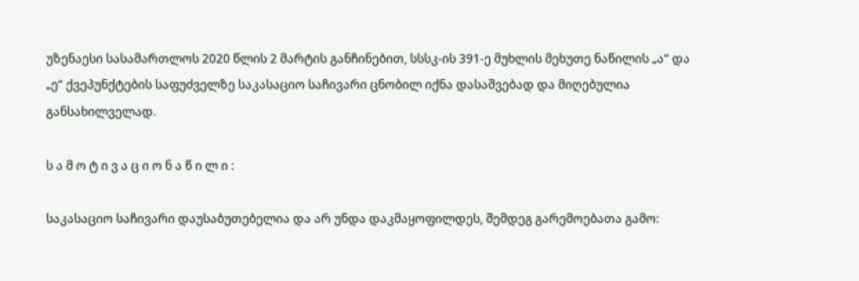უზენაესი სასამართლოს 2020 წლის 2 მარტის განჩინებით, სსსკ-ის 391-ე მუხლის მეხუთე ნაწილის „ა“ და „ე“ ქვეპუნქტების საფუძველზე საკასაციო საჩივარი ცნობილ იქნა დასაშვებად და მიღებულია განსახილველად.

ს ა მ ო ტ ი ვ ა ც ი ო ნ ა წ ი ლ ი :

საკასაციო საჩივარი დაუსაბუთებელია და არ უნდა დაკმაყოფილდეს, შემდეგ გარემოებათა გამო: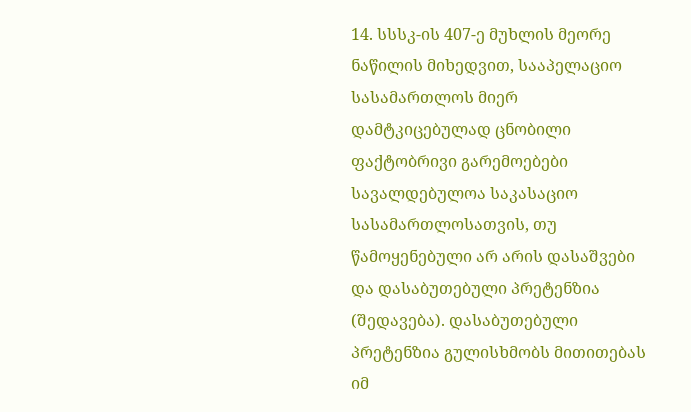14. სსსკ-ის 407-ე მუხლის მეორე ნაწილის მიხედვით, სააპელაციო სასამართლოს მიერ დამტკიცებულად ცნობილი ფაქტობრივი გარემოებები სავალდებულოა საკასაციო სასამართლოსათვის, თუ წამოყენებული არ არის დასაშვები და დასაბუთებული პრეტენზია (შედავება). დასაბუთებული პრეტენზია გულისხმობს მითითებას იმ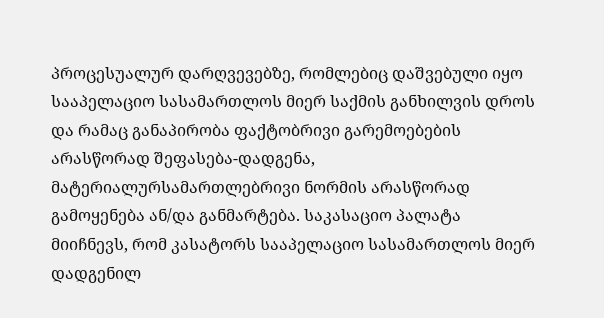პროცესუალურ დარღვევებზე, რომლებიც დაშვებული იყო სააპელაციო სასამართლოს მიერ საქმის განხილვის დროს და რამაც განაპირობა ფაქტობრივი გარემოებების არასწორად შეფასება-დადგენა, მატერიალურსამართლებრივი ნორმის არასწორად გამოყენება ან/და განმარტება. საკასაციო პალატა მიიჩნევს, რომ კასატორს სააპელაციო სასამართლოს მიერ დადგენილ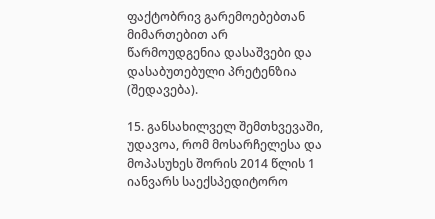ფაქტობრივ გარემოებებთან მიმართებით არ წარმოუდგენია დასაშვები და დასაბუთებული პრეტენზია (შედავება).

15. განსახილველ შემთხვევაში, უდავოა, რომ მოსარჩელესა და მოპასუხეს შორის 2014 წლის 1 იანვარს საექსპედიტორო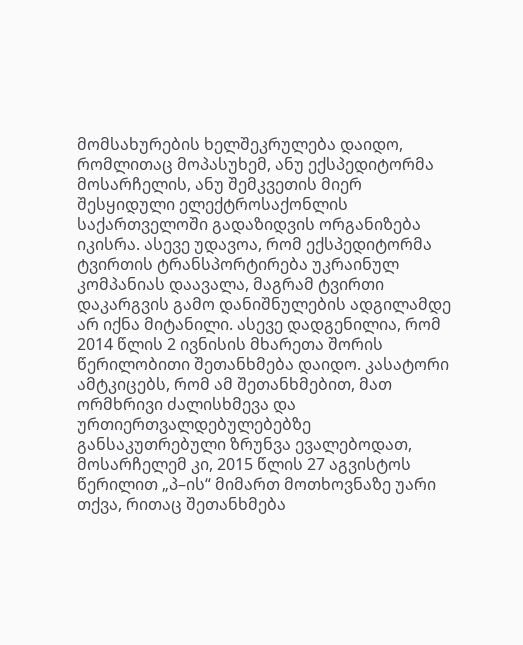მომსახურების ხელშეკრულება დაიდო, რომლითაც მოპასუხემ, ანუ ექსპედიტორმა მოსარჩელის, ანუ შემკვეთის მიერ შესყიდული ელექტროსაქონლის საქართველოში გადაზიდვის ორგანიზება იკისრა. ასევე უდავოა, რომ ექსპედიტორმა ტვირთის ტრანსპორტირება უკრაინულ კომპანიას დაავალა, მაგრამ ტვირთი დაკარგვის გამო დანიშნულების ადგილამდე არ იქნა მიტანილი. ასევე დადგენილია, რომ 2014 წლის 2 ივნისის მხარეთა შორის წერილობითი შეთანხმება დაიდო. კასატორი ამტკიცებს, რომ ამ შეთანხმებით, მათ ორმხრივი ძალისხმევა და ურთიერთვალდებულებებზე განსაკუთრებული ზრუნვა ევალებოდათ, მოსარჩელემ კი, 2015 წლის 27 აგვისტოს წერილით „პ–ის“ მიმართ მოთხოვნაზე უარი თქვა, რითაც შეთანხმება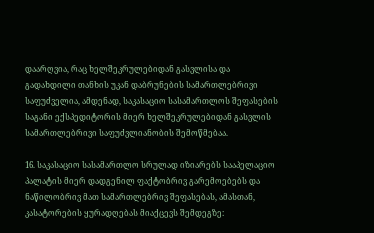დაარღვია, რაც ხელშეკრულებიდან გასვლისა და გადახდილი თანხის უკან დაბრუნების სამართლებრივი საფუძველია, ამდენად, საკასაციო სასამართლოს შეფასების საგანი ექსპედიტორის მიერ ხელშეკრულებიდან გასვლის სამართლებრივი საფუძვლიანობის შემოწმებაა.

16. საკასაციო სასამართლო სრულად იზიარებს სააპელაციო პალატის მიერ დადგენილ ფაქტობრივ გარემოებებს და ნაწილობრივ მათ სამართლებრივ შეფასებას, ამასთან, კასატორების ყურადღებას მიაქცევს შემდეგზე: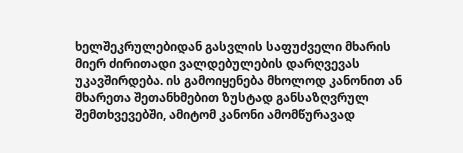ხელშეკრულებიდან გასვლის საფუძველი მხარის მიერ ძირითადი ვალდებულების დარღვევას უკავშირდება. ის გამოიყენება მხოლოდ კანონით ან მხარეთა შეთანხმებით ზუსტად განსაზღვრულ შემთხვევებში, ამიტომ კანონი ამომწურავად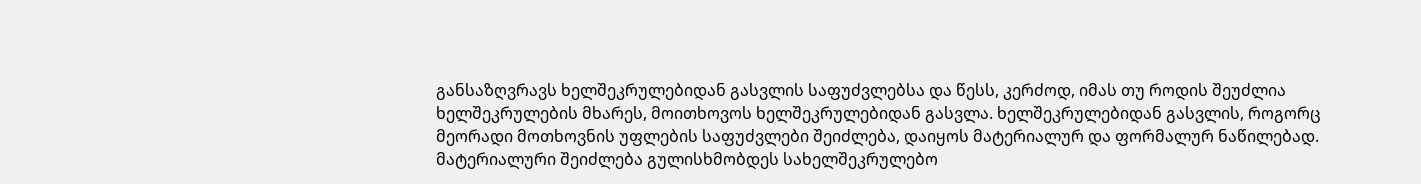განსაზღვრავს ხელშეკრულებიდან გასვლის საფუძვლებსა და წესს, კერძოდ, იმას თუ როდის შეუძლია ხელშეკრულების მხარეს, მოითხოვოს ხელშეკრულებიდან გასვლა. ხელშეკრულებიდან გასვლის, როგორც მეორადი მოთხოვნის უფლების საფუძვლები შეიძლება, დაიყოს მატერიალურ და ფორმალურ ნაწილებად. მატერიალური შეიძლება გულისხმობდეს სახელშეკრულებო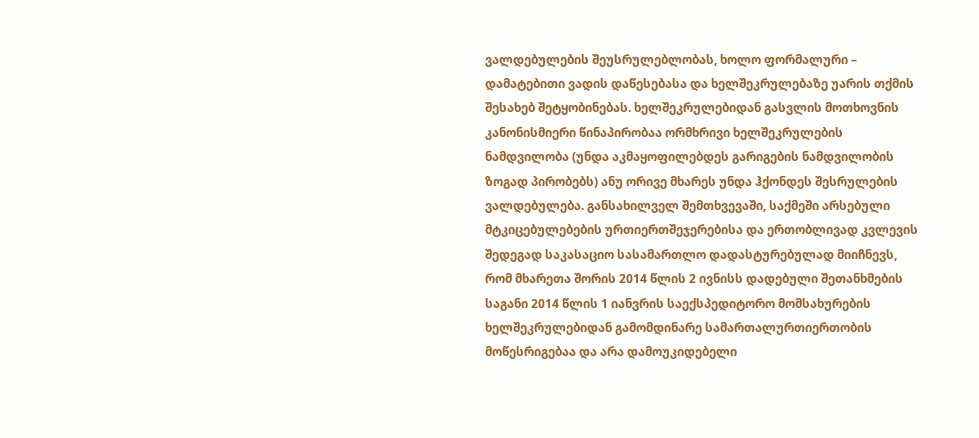ვალდებულების შეუსრულებლობას, ხოლო ფორმალური – დამატებითი ვადის დაწესებასა და ხელშეკრულებაზე უარის თქმის შესახებ შეტყობინებას. ხელშეკრულებიდან გასვლის მოთხოვნის კანონისმიერი წინაპირობაა ორმხრივი ხელშეკრულების ნამდვილობა (უნდა აკმაყოფილებდეს გარიგების ნამდვილობის ზოგად პირობებს) ანუ ორივე მხარეს უნდა ჰქონდეს შესრულების ვალდებულება. განსახილველ შემთხვევაში, საქმეში არსებული მტკიცებულებების ურთიერთშეჯერებისა და ერთობლივად კვლევის შედეგად საკასაციო სასამართლო დადასტურებულად მიიჩნევს, რომ მხარეთა შორის 2014 წლის 2 ივნისს დადებული შეთანხმების საგანი 2014 წლის 1 იანვრის საექსპედიტორო მომსახურების ხელშეკრულებიდან გამომდინარე სამართალურთიერთობის მოწესრიგებაა და არა დამოუკიდებელი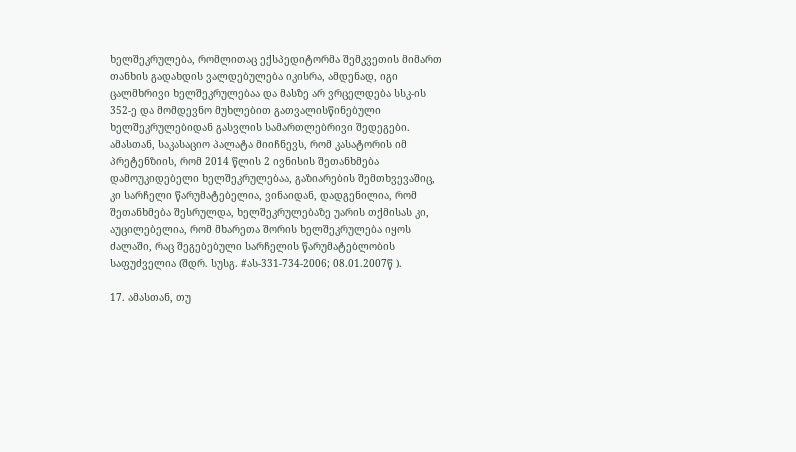ხელშეკრულება, რომლითაც ექსპედიტორმა შემკვეთის მიმართ თანხის გადახდის ვალდებულება იკისრა, ამდენად, იგი ცალმხრივი ხელშეკრულებაა და მასზე არ ვრცელდება სსკ-ის 352-ე და მომდევნო მუხლებით გათვალისწინებული ხელშეკრულებიდან გასვლის სამართლებრივი შედეგები. ამასთან, საკასაციო პალატა მიიჩნევს, რომ კასატორის იმ პრეტენზიის, რომ 2014 წლის 2 ივნისის შეთანხმება დამოუკიდებელი ხელშეკრულებაა, გაზიარების შემთხვევაშიც, კი სარჩელი წარუმატებელია, ვინაიდან, დადგენილია, რომ შეთანხმება შესრულდა, ხელშეკრულებაზე უარის თქმისას კი, აუცილებელია, რომ მხარეთა შორის ხელშეკრულება იყოს ძალაში, რაც შეგებებული სარჩელის წარუმატებლობის საფუძველია (შდრ. სუსგ. #ას-331-734-2006; 08.01.2007წ ).

17. ამასთან, თუ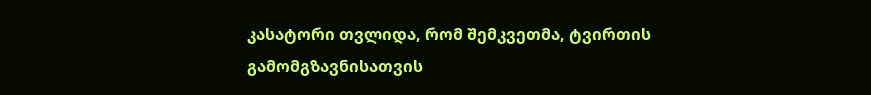კასატორი თვლიდა, რომ შემკვეთმა, ტვირთის გამომგზავნისათვის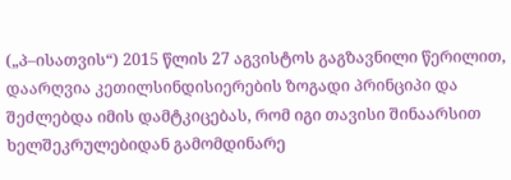(„პ–ისათვის“) 2015 წლის 27 აგვისტოს გაგზავნილი წერილით, დაარღვია კეთილსინდისიერების ზოგადი პრინციპი და შეძლებდა იმის დამტკიცებას, რომ იგი თავისი შინაარსით ხელშეკრულებიდან გამომდინარე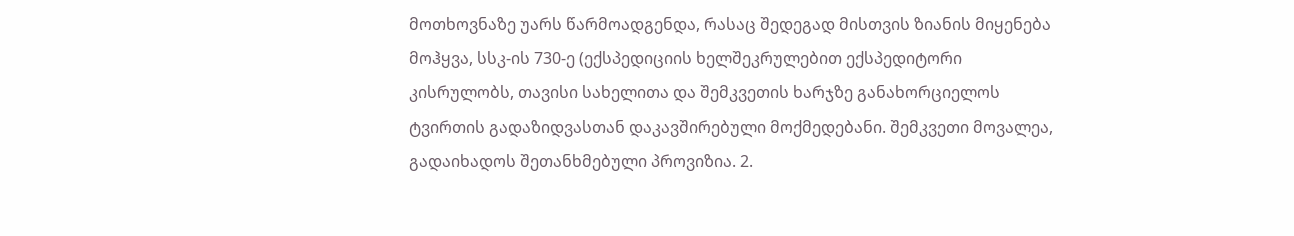მოთხოვნაზე უარს წარმოადგენდა, რასაც შედეგად მისთვის ზიანის მიყენება მოჰყვა, სსკ-ის 730-ე (ექსპედიციის ხელშეკრულებით ექსპედიტორი კისრულობს, თავისი სახელითა და შემკვეთის ხარჯზე განახორციელოს ტვირთის გადაზიდვასთან დაკავშირებული მოქმედებანი. შემკვეთი მოვალეა, გადაიხადოს შეთანხმებული პროვიზია. 2.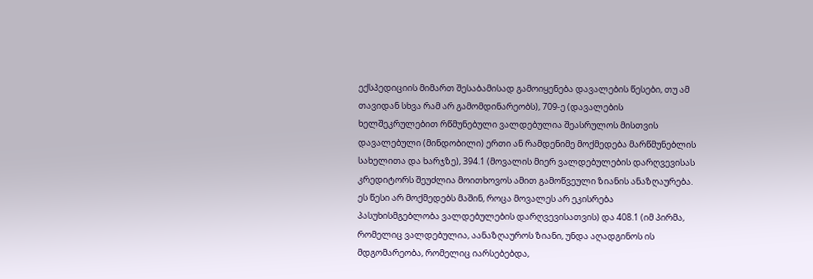ექსპედიციის მიმართ შესაბამისად გამოიყენება დავალების წესები, თუ ამ თავიდან სხვა რამ არ გამომდინარეობს), 709-ე (დავალების ხელშეკრულებით რწმუნებული ვალდებულია შეასრულოს მისთვის დავალებული (მინდობილი) ერთი ან რამდენიმე მოქმედება მარწმუნებლის სახელითა და ხარჯზე), 394.1 (მოვალის მიერ ვალდებულების დარღვევისას კრედიტორს შეუძლია მოითხოვოს ამით გამოწვეული ზიანის ანაზღაურება. ეს წესი არ მოქმედებს მაშინ, როცა მოვალეს არ ეკისრება პასუხისმგებლობა ვალდებულების დარღვევისათვის) და 408.1 (იმ პირმა, რომელიც ვალდებულია, აანაზღაუროს ზიანი, უნდა აღადგინოს ის მდგომარეობა, რომელიც იარსებებდა,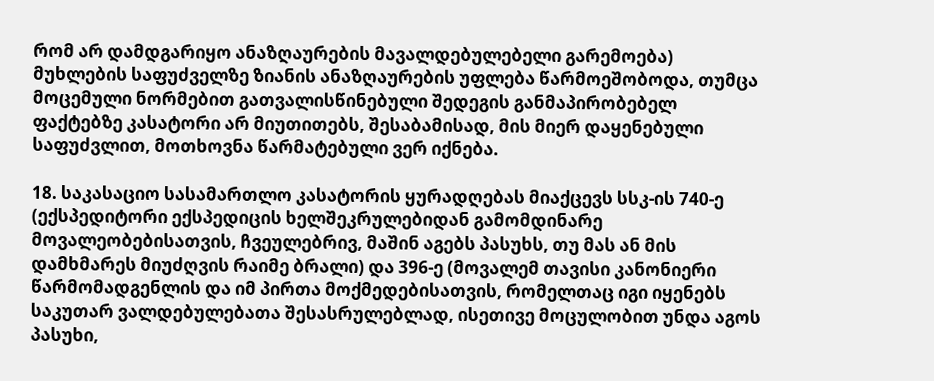რომ არ დამდგარიყო ანაზღაურების მავალდებულებელი გარემოება) მუხლების საფუძველზე ზიანის ანაზღაურების უფლება წარმოეშობოდა, თუმცა მოცემული ნორმებით გათვალისწინებული შედეგის განმაპირობებელ ფაქტებზე კასატორი არ მიუთითებს, შესაბამისად, მის მიერ დაყენებული საფუძვლით, მოთხოვნა წარმატებული ვერ იქნება.

18. საკასაციო სასამართლო კასატორის ყურადღებას მიაქცევს სსკ-ის 740-ე (ექსპედიტორი ექსპედიცის ხელშეკრულებიდან გამომდინარე მოვალეობებისათვის, ჩვეულებრივ, მაშინ აგებს პასუხს, თუ მას ან მის დამხმარეს მიუძღვის რაიმე ბრალი) და 396-ე (მოვალემ თავისი კანონიერი წარმომადგენლის და იმ პირთა მოქმედებისათვის, რომელთაც იგი იყენებს საკუთარ ვალდებულებათა შესასრულებლად, ისეთივე მოცულობით უნდა აგოს პასუხი,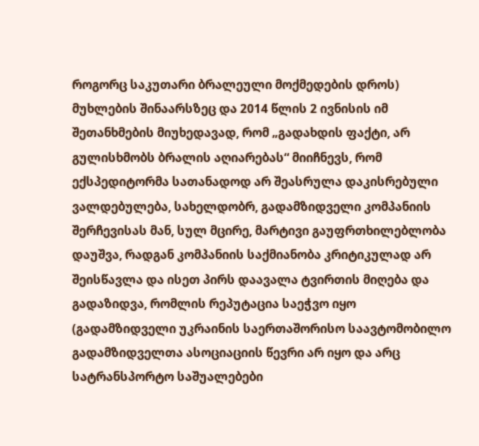როგორც საკუთარი ბრალეული მოქმედების დროს) მუხლების შინაარსზეც და 2014 წლის 2 ივნისის იმ შეთანხმების მიუხედავად, რომ „გადახდის ფაქტი, არ გულისხმობს ბრალის აღიარებას“ მიიჩნევს, რომ ექსპედიტორმა სათანადოდ არ შეასრულა დაკისრებული ვალდებულება, სახელდობრ, გადამზიდველი კომპანიის შერჩევისას მან, სულ მცირე, მარტივი გაუფრთხილებლობა დაუშვა, რადგან კომპანიის საქმიანობა კრიტიკულად არ შეისწავლა და ისეთ პირს დაავალა ტვირთის მიღება და გადაზიდვა, რომლის რეპუტაცია საეჭვო იყო (გადამზიდველი უკრაინის საერთაშორისო საავტომობილო გადამზიდველთა ასოციაციის წევრი არ იყო და არც სატრანსპორტო საშუალებები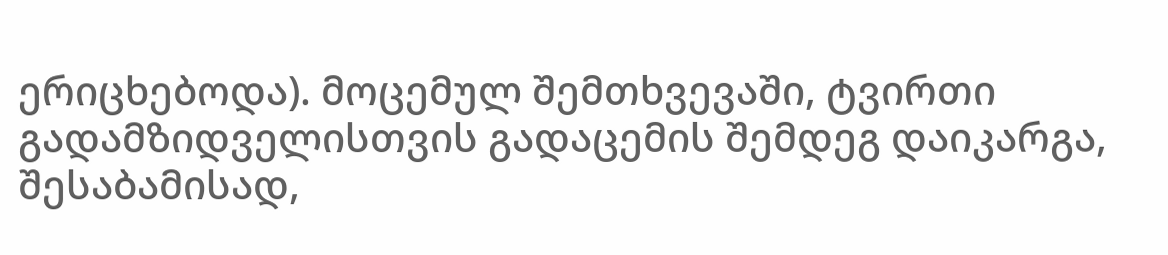ერიცხებოდა). მოცემულ შემთხვევაში, ტვირთი გადამზიდველისთვის გადაცემის შემდეგ დაიკარგა, შესაბამისად,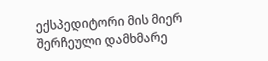ექსპედიტორი მის მიერ შერჩეული დამხმარე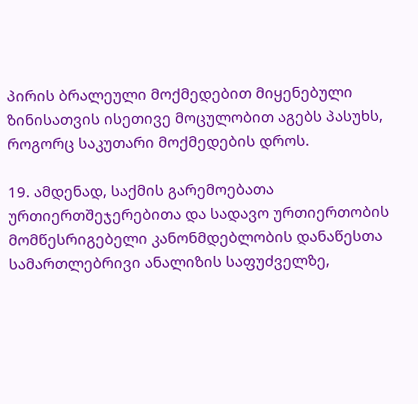პირის ბრალეული მოქმედებით მიყენებული ზინისათვის ისეთივე მოცულობით აგებს პასუხს, როგორც საკუთარი მოქმედების დროს.

19. ამდენად, საქმის გარემოებათა ურთიერთშეჯერებითა და სადავო ურთიერთობის მომწესრიგებელი კანონმდებლობის დანაწესთა სამართლებრივი ანალიზის საფუძველზე,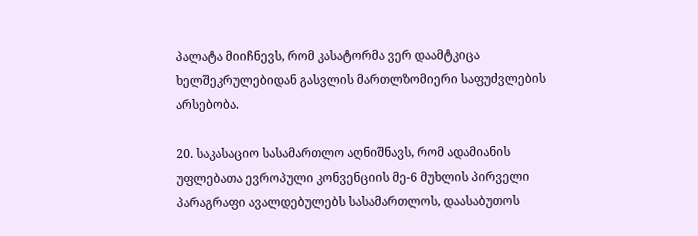პალატა მიიჩნევს, რომ კასატორმა ვერ დაამტკიცა ხელშეკრულებიდან გასვლის მართლზომიერი საფუძვლების არსებობა.

20. საკასაციო სასამართლო აღნიშნავს, რომ ადამიანის უფლებათა ევროპული კონვენციის მე-6 მუხლის პირველი პარაგრაფი ავალდებულებს სასამართლოს, დაასაბუთოს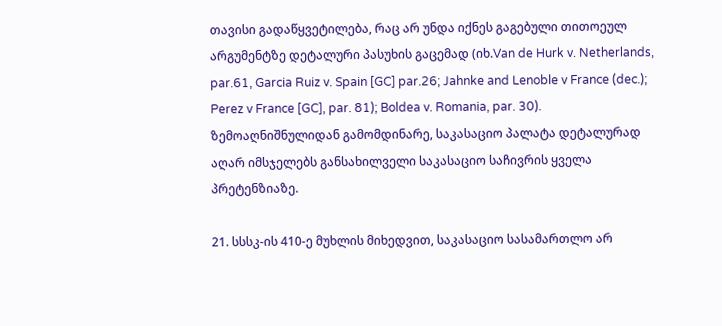თავისი გადაწყვეტილება, რაც არ უნდა იქნეს გაგებული თითოეულ არგუმენტზე დეტალური პასუხის გაცემად (იხ.Van de Hurk v. Netherlands, par.61, Garcia Ruiz v. Spain [GC] par.26; Jahnke and Lenoble v France (dec.); Perez v France [GC], par. 81); Boldea v. Romania, par. 30). ზემოაღნიშნულიდან გამომდინარე, საკასაციო პალატა დეტალურად აღარ იმსჯელებს განსახილველი საკასაციო საჩივრის ყველა პრეტენზიაზე.

21. სსსკ-ის 410-ე მუხლის მიხედვით, საკასაციო სასამართლო არ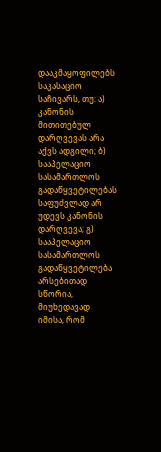დააკმაყოფილებს საკასაციო საჩივარს, თუ: ა) კანონის მითითებულ დარღვევას არა აქვს ადგილი; ბ) სააპელაციო სასამართლოს გადაწყვეტილებას საფუძვლად არ უდევს კანონის დარღვევა; გ) სააპელაციო სასამართლოს გადაწყვეტილება არსებითად სწორია, მიუხედავად იმისა, რომ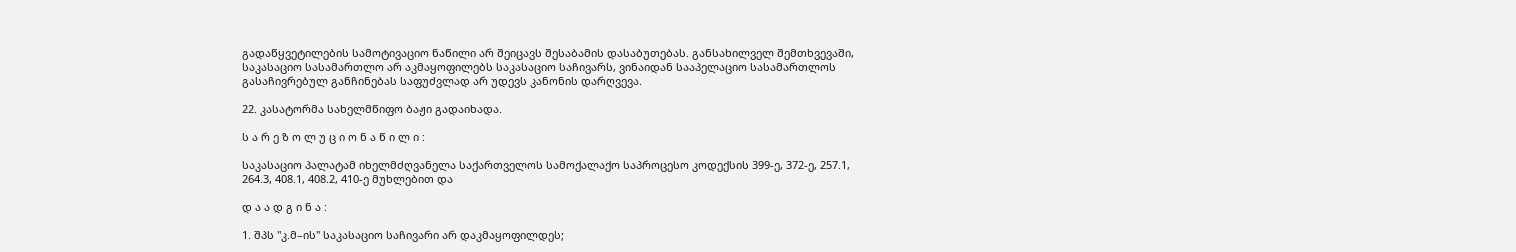გადაწყვეტილების სამოტივაციო ნაწილი არ შეიცავს შესაბამის დასაბუთებას. განსახილველ შემთხვევაში, საკასაციო სასამართლო არ აკმაყოფილებს საკასაციო საჩივარს, ვინაიდან სააპელაციო სასამართლოს გასაჩივრებულ განჩინებას საფუძვლად არ უდევს კანონის დარღვევა.

22. კასატორმა სახელმწიფო ბაჟი გადაიხადა.

ს ა რ ე ზ ო ლ უ ც ი ო ნ ა წ ი ლ ი :

საკასაციო პალატამ იხელმძღვანელა საქართველოს სამოქალაქო საპროცესო კოდექსის 399-ე, 372-ე, 257.1, 264.3, 408.1, 408.2, 410-ე მუხლებით და

დ ა ა დ გ ი ნ ა :

1. შპს "კ.მ–ის" საკასაციო საჩივარი არ დაკმაყოფილდეს;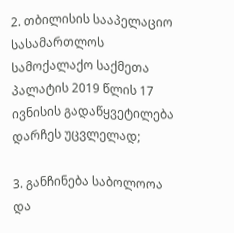2. თბილისის სააპელაციო სასამართლოს სამოქალაქო საქმეთა პალატის 2019 წლის 17 ივნისის გადაწყვეტილება დარჩეს უცვლელად;

3. განჩინება საბოლოოა და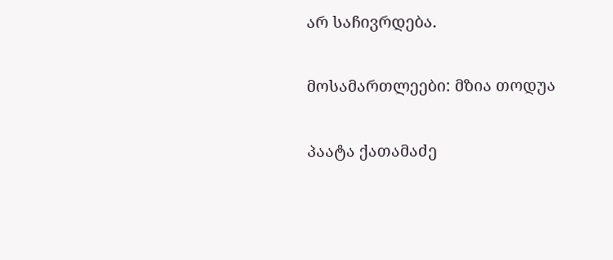არ საჩივრდება.

მოსამართლეები: მზია თოდუა

პაატა ქათამაძე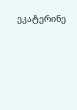ეკატერინე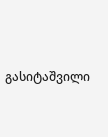გასიტაშვილი